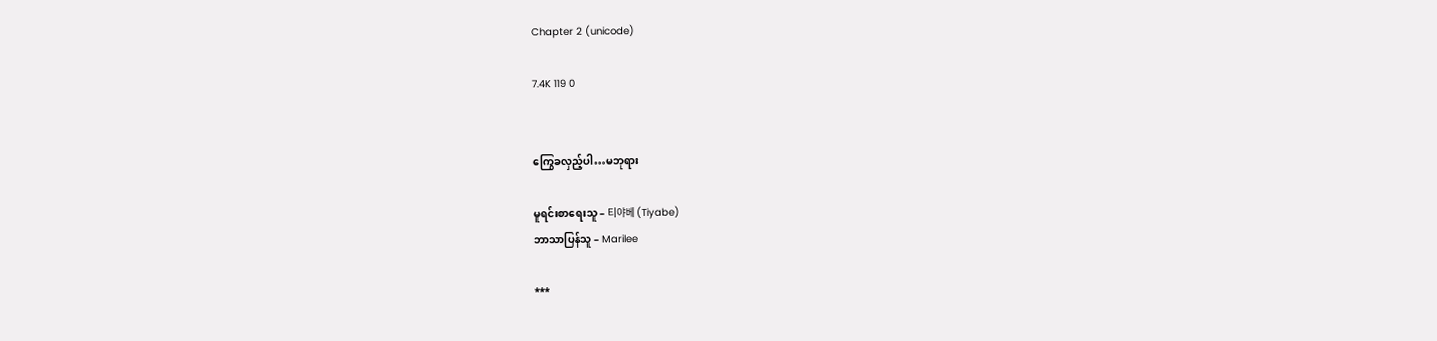Chapter 2 (unicode)

7.4K 119 0


ကြွေခလှည့်ပါ…မဘုရား

မူရင်းစာရေးသူ – 티야베 (Tiyabe)
ဘာသာပြန်သူ – Marilee

***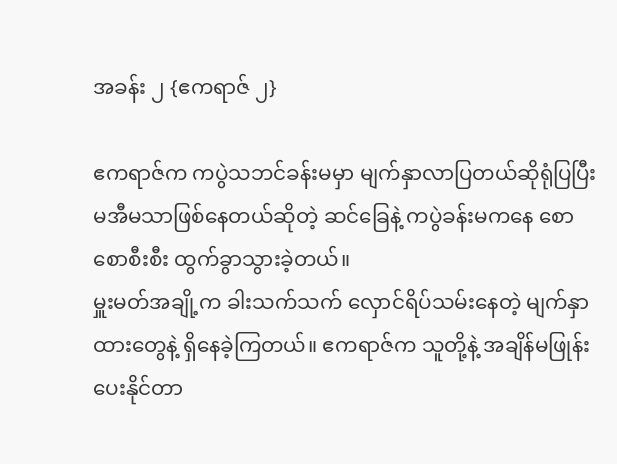အခန်း ၂ {ဧကရာဇ် ၂}

ဧကရာဇ်က ကပွဲသဘင်ခန်းမမှာ မျက်နှာလာပြတယ်ဆိုရုံပြပြီး မအီမသာဖြစ်နေတယ်ဆိုတဲ့ ဆင်ခြေနဲ့ ကပွဲခန်းမကနေ စောစောစီးစီး ထွက်ခွာသွားခဲ့တယ်။
မှူးမတ်အချို့က ခါးသက်သက် လှောင်ရိပ်သမ်းနေတဲ့ မျက်နှာထားတွေနဲ့ ရှိနေခဲ့ကြတယ်။ ဧကရာဇ်က သူတို့နဲ့ အချိန်မဖြုန်းပေးနိုင်တာ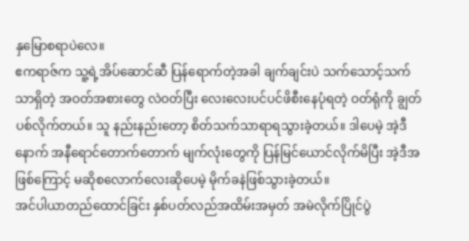နှမြောစရာပဲလေ။
ဧကရာဇ်က သူ့ရဲ့အိပ်ဆောင်ဆီ ပြန်ရောက်တဲ့အခါ ချက်ချင်းပဲ သက်သောင့်သက်သာရှိတဲ့ အဝတ်အစားတွေ လဲဝတ်ပြီး လေးလေးပင်ပင်ဖိစီးနေပုံရတဲ့ ဝတ်ရုံကို ချွတ်ပစ်လိုက်တယ်။ သူ နည်းနည်းတော့ စိတ်သက်သာရာရသွားခဲ့တယ်။ ဒါပေမဲ့ အဲ့ဒီနောက် အနီရောင်တောက်တောက် မျက်လုံးတွေကို ပြန်မြင်ယောင်လိုက်မိပြီး အဲ့ဒီအဖြစ်ကြောင့် မဆိုစလောက်လေးဆိုပေမဲ့ မိုက်ခနဲဖြစ်သွားခဲ့တယ်။
အင်ပါယာတည်ထောင်ခြင်း နှစ်ပတ်လည်အထိမ်းအမှတ် အမဲလိုက်ပြိုင်ပွဲ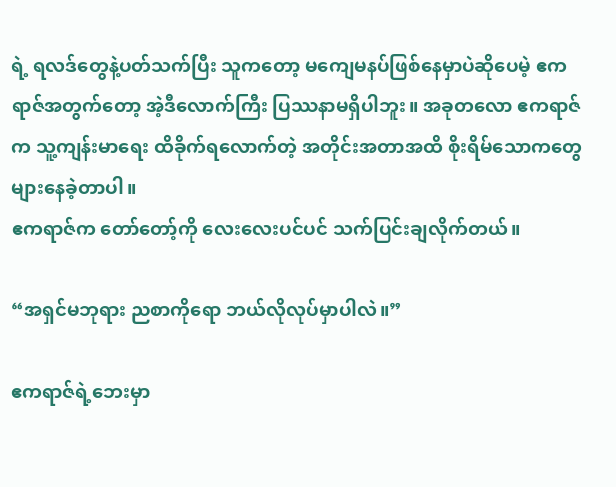ရဲ့ ရလဒ်တွေနဲ့ပတ်သက်ပြီး သူကတော့ မကျေမနပ်ဖြစ်နေမှာပဲဆိုပေမဲ့ ဧကရာဇ်အတွက်တော့ အဲ့ဒီလောက်ကြီး ပြဿနာမရှိပါဘူး။ အခုတလော ဧကရာဇ်က သူ့ကျန်းမာရေး ထိခိုက်ရလောက်တဲ့ အတိုင်းအတာအထိ စိုးရိမ်သောကတွေများနေခဲ့တာပါ။
ဧကရာဇ်က တော်တော့်ကို လေးလေးပင်ပင် သက်ပြင်းချလိုက်တယ်။

“အရှင်မဘုရား ညစာကိုရော ဘယ်လိုလုပ်မှာပါလဲ။”

ဧကရာဇ်ရဲ့ဘေးမှာ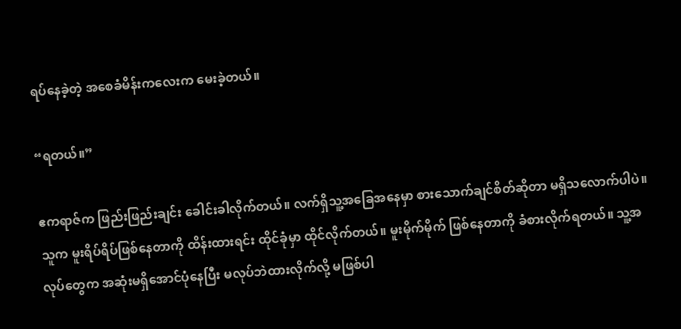ရပ်နေခဲ့တဲ့ အစေခံမိန်းကလေးက မေးခဲ့တယ်။

“ရတယ်။”

ဧကရာဇ်က ဖြည်းဖြည်းချင်း ခေါင်းခါလိုက်တယ်။ လက်ရှိသူ့အခြေအနေမှာ စားသောက်ချင်စိတ်ဆိုတာ မရှိသလောက်ပါပဲ။
သူက မူးရိပ်ရိပ်ဖြစ်နေတာကို ထိန်းထားရင်း ထိုင်ခုံမှာ ထိုင်လိုက်တယ်။ မူးမိုက်မိုက် ဖြစ်နေတာကို ခံစားလိုက်ရတယ်။ သူ့အလုပ်တွေက အဆုံးမရှိအောင်ပုံနေပြီး မလုပ်ဘဲထားလိုက်လို့ မဖြစ်ပါ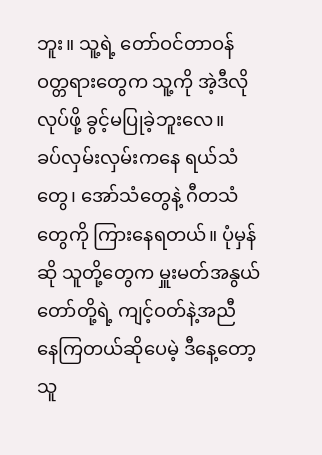ဘူး။ သူ့ရဲ့ တော်ဝင်တာဝန်ဝတ္တရားတွေက သူ့ကို အဲ့ဒီလိုလုပ်ဖို့ ခွင့်မပြုခဲ့ဘူးလေ။
ခပ်လှမ်းလှမ်းကနေ ရယ်သံတွေ၊ အော်သံတွေနဲ့ ဂီတသံတွေကို ကြားနေရတယ်။ ပုံမှန်ဆို သူတို့တွေက မှူးမတ်အနွယ်တော်တို့ရဲ့ ကျင့်ဝတ်နဲ့အညီ နေကြတယ်ဆိုပေမဲ့ ဒီနေ့တော့ သူ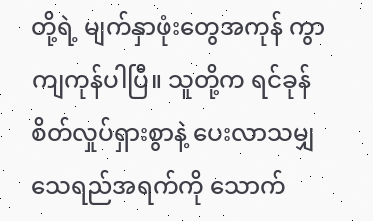တို့ရဲ့ မျက်နှာဖုံးတွေအကုန် ကွာကျကုန်ပါပြီ။ သူတို့က ရင်ခုန်စိတ်လှုပ်ရှားစွာနဲ့ ပေးလာသမျှသေရည်အရက်ကို သောက်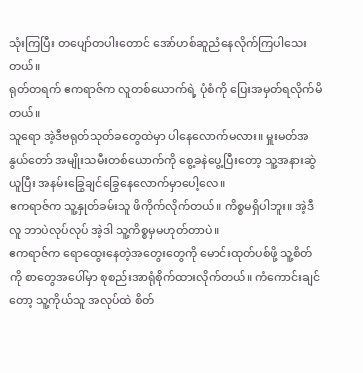သုံးကြပြီး တပျော်တပါးတောင် အော်ဟစ်ဆူညံနေလိုက်ကြပါသေးတယ်။
ရုတ်တရက် ဧကရာဇ်က လူတစ်ယောက်ရဲ့ ပုံစံကို ပြေးအမှတ်ရလိုက်မိတယ်။
သူရော အဲ့ဒီဗရုတ်သုတ်ခတွေထဲမှာ ပါနေလောက်မလား။ မှူးမတ်အနွယ်တော် အမျိုးသမီးတစ်ယောက်ကို စွေ့ခနဲပွေ့ပြီးတော့ သူ့အနားဆွဲယူပြီး အနမ်းခြွေချင်ခြွေနေလောက်မှာပေါ့လေ။
ဧကရာဇ်က သူ့နှုတ်ခမ်းသူ ဖိကိုက်လိုက်တယ်။ ကိစ္စမရှိပါဘူး။ အဲ့ဒီလူ ဘာပဲလုပ်လုပ် အဲ့ဒါ သူ့ကိစ္စမှမဟုတ်တာပဲ။
ဧကရာဇ်က ရောထွေးနေတဲ့အတွေးတွေကို မောင်းထုတ်ပစ်ဖို့ သူ့စိတ်ကို စာတွေအပေါ်မှာ စုစည်းအာရုံစိုက်ထားလိုက်တယ်။ ကံကောင်းချင်တော့ သူ့ကိုယ်သူ အလုပ်ထဲ စိတ်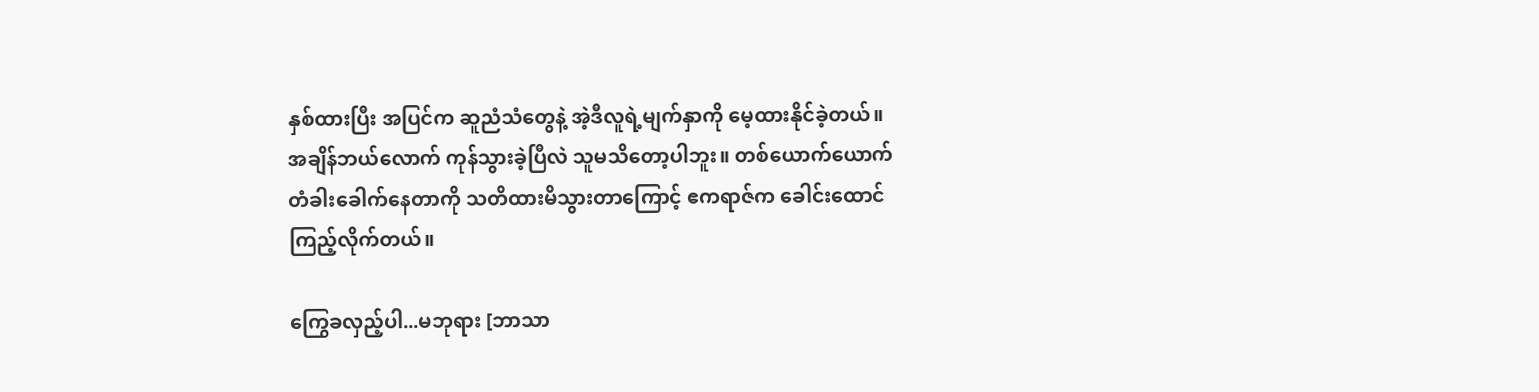နှစ်ထားပြီး အပြင်က ဆူညံသံတွေနဲ့ အဲ့ဒီလူရဲ့မျက်နှာကို မေ့ထားနိုင်ခဲ့တယ်။
အချိန်ဘယ်လောက် ကုန်သွားခဲ့ပြီလဲ သူမသိတော့ပါဘူး။ တစ်ယောက်ယောက် တံခါးခေါက်နေတာကို သတိထားမိသွားတာကြောင့် ဧကရာဇ်က ခေါင်းထောင်ကြည့်လိုက်တယ်။

ကြွေခလှည့်ပါ...မဘုရား [ဘာသာ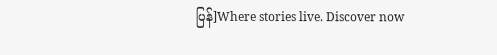ပြန်]Where stories live. Discover now